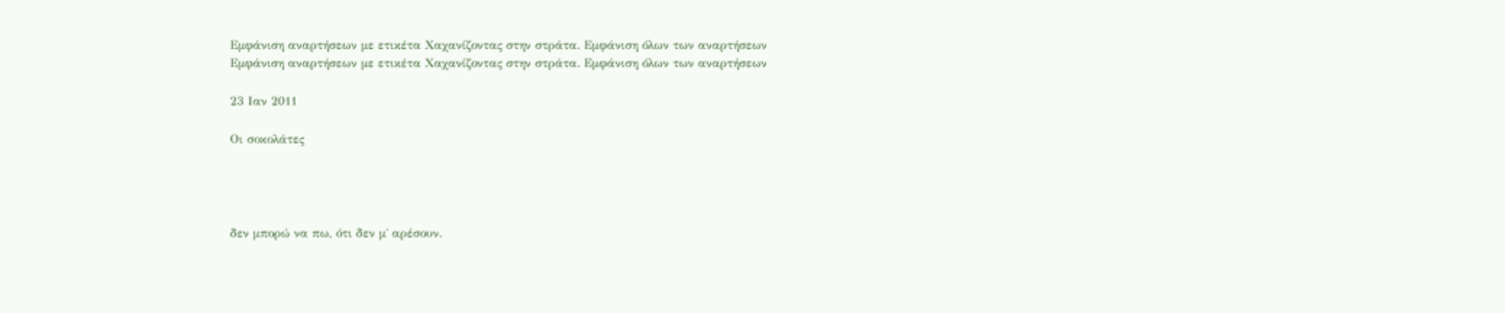Εμφάνιση αναρτήσεων με ετικέτα Χαχανίζοντας στην στράτα. Εμφάνιση όλων των αναρτήσεων
Εμφάνιση αναρτήσεων με ετικέτα Χαχανίζοντας στην στράτα. Εμφάνιση όλων των αναρτήσεων

23 Ιαν 2011

Οι σοκολάτες




δεν μπορώ να πω, ότι δεν μ΄ αρέσουν.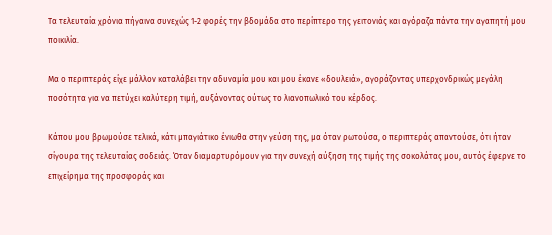Τα τελευταία χρόνια πήγαινα συνεχώς 1-2 φορές την βδομάδα στο περίπτερο της γειτονιάς και αγόραζα πάντα την αγαπητή μου ποικιλία.

Μα ο περιπτεράς είχε μάλλον καταλάβει την αδυναμία μου και μου έκανε «δουλειά», αγοράζοντας υπερχονδρικώς μεγάλη ποσότητα για να πετύχει καλύτερη τιμή, αυξάνοντας ούτως το λιανοπωλικό του κέρδος.

Κάπου μου βρωμούσε τελικά, κάτι μπαγιάτικο ένιωθα στην γεύση της, μα όταν ρωτούσα, ο περιπτεράς απαντούσε, ότι ήταν σίγουρα της τελευταίας σοδειάς. Όταν διαμαρτυρόμουν για την συνεχή αύξηση της τιμής της σοκολάτας μου, αυτός έφερνε το επιχείρημα της προσφοράς και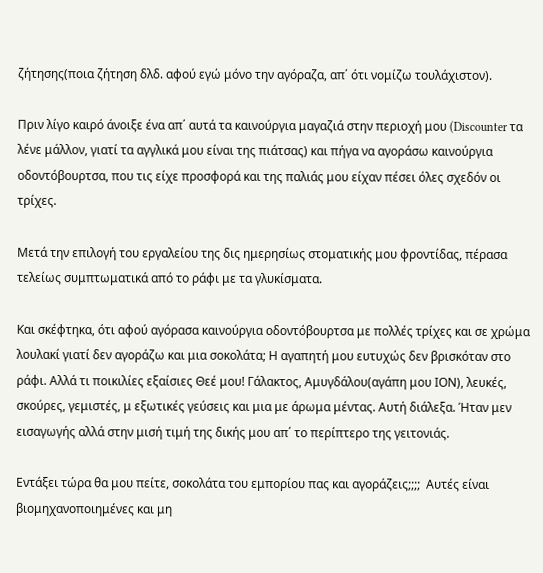ζήτησης(ποια ζήτηση δλδ. αφού εγώ μόνο την αγόραζα, απ΄ ότι νομίζω τουλάχιστον).

Πριν λίγο καιρό άνοιξε ένα απ΄ αυτά τα καινούργια μαγαζιά στην περιοχή μου (Discounter τα λένε μάλλον, γιατί τα αγγλικά μου είναι της πιάτσας) και πήγα να αγοράσω καινούργια οδοντόβουρτσα, που τις είχε προσφορά και της παλιάς μου είχαν πέσει όλες σχεδόν οι τρίχες.

Μετά την επιλογή του εργαλείου της δις ημερησίως στοματικής μου φροντίδας, πέρασα τελείως συμπτωματικά από το ράφι με τα γλυκίσματα.

Και σκέφτηκα, ότι αφού αγόρασα καινούργια οδοντόβουρτσα με πολλές τρίχες και σε χρώμα λουλακί γιατί δεν αγοράζω και μια σοκολάτα; Η αγαπητή μου ευτυχώς δεν βρισκόταν στο ράφι. Αλλά τι ποικιλίες εξαίσιες Θεέ μου! Γάλακτος, Αμυγδάλου(αγάπη μου ΙΟΝ), λευκές, σκούρες, γεμιστές, μ εξωτικές γεύσεις και μια με άρωμα μέντας. Αυτή διάλεξα. Ήταν μεν εισαγωγής αλλά στην μισή τιμή της δικής μου απ΄ το περίπτερο της γειτονιάς.

Εντάξει τώρα θα μου πείτε, σοκολάτα του εμπορίου πας και αγοράζεις;;;;  Αυτές είναι βιομηχανοποιημένες και μη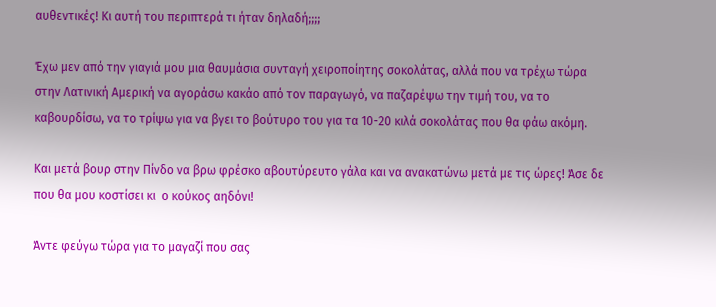αυθεντικές! Κι αυτή του περιπτερά τι ήταν δηλαδή;;;;

Έχω μεν από την γιαγιά μου μια θαυμάσια συνταγή χειροποίητης σοκολάτας, αλλά που να τρέχω τώρα στην Λατινική Αμερική να αγοράσω κακάο από τον παραγωγό, να παζαρέψω την τιμή του, να το καβουρδίσω, να το τρίψω για να βγει το βούτυρο του για τα 10-20 κιλά σοκολάτας που θα φάω ακόμη.

Και μετά βουρ στην Πίνδο να βρω φρέσκο αβουτύρευτο γάλα και να ανακατώνω μετά με τις ώρες! Άσε δε που θα μου κοστίσει κι  ο κούκος αηδόνι!

Άντε φεύγω τώρα για το μαγαζί που σας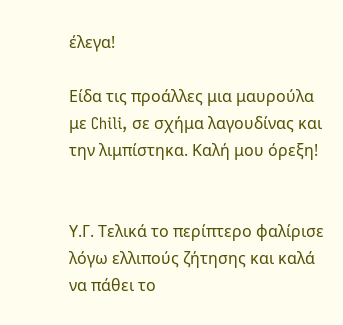έλεγα!

Είδα τις προάλλες μια μαυρούλα με Chili, σε σχήμα λαγουδίνας και την λιμπίστηκα. Καλή μου όρεξη!


Υ.Γ. Τελικά το περίπτερο φαλίρισε λόγω ελλιπούς ζήτησης και καλά να πάθει το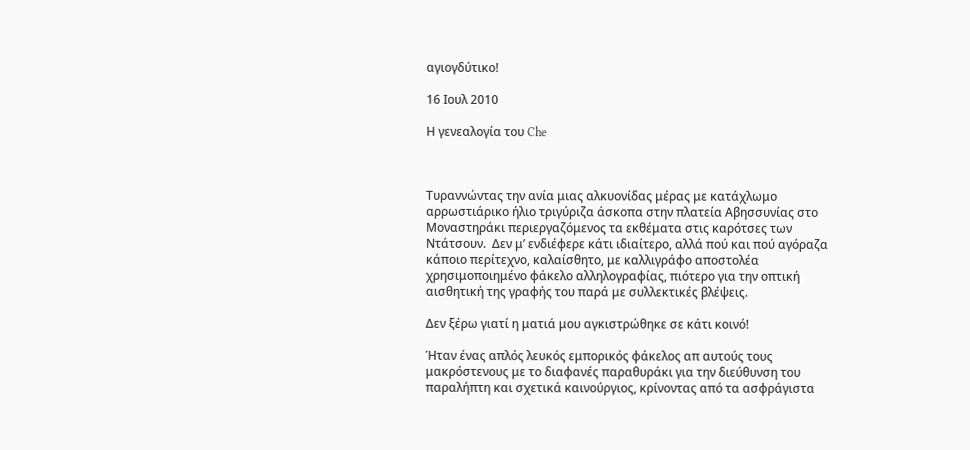αγιογδύτικο!

16 Ιουλ 2010

Η γενεαλογία του Che



Τυραννώντας την ανία μιας αλκυονίδας μέρας με κατάχλωμο αρρωστιάρικο ήλιο τριγύριζα άσκοπα στην πλατεία Αβησσυνίας στο Μοναστηράκι περιεργαζόμενος τα εκθέματα στις καρότσες των Ντάτσουν.  Δεν μ’ ενδιέφερε κάτι ιδιαίτερο, αλλά πού και πού αγόραζα κάποιο περίτεχνο, καλαίσθητο, με καλλιγράφο αποστολέα χρησιμοποιημένο φάκελο αλληλογραφίας, πιότερο για την οπτική αισθητική της γραφής του παρά με συλλεκτικές βλέψεις.

Δεν ξέρω γιατί η ματιά μου αγκιστρώθηκε σε κάτι κοινό!

Ήταν ένας απλός λευκός εμπορικός φάκελος απ αυτούς τους μακρόστενους με το διαφανές παραθυράκι για την διεύθυνση του παραλήπτη και σχετικά καινούργιος, κρίνοντας από τα ασφράγιστα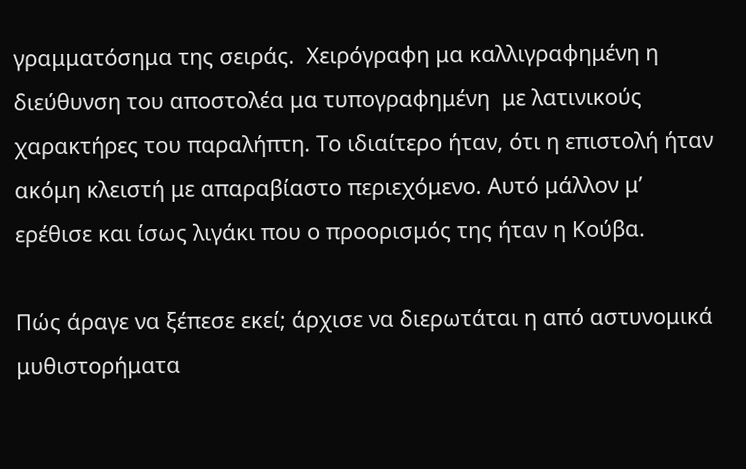γραμματόσημα της σειράς.  Χειρόγραφη μα καλλιγραφημένη η διεύθυνση του αποστολέα μα τυπογραφημένη  με λατινικούς χαρακτήρες του παραλήπτη. Το ιδιαίτερο ήταν, ότι η επιστολή ήταν ακόμη κλειστή με απαραβίαστο περιεχόμενο. Αυτό μάλλον μ’ ερέθισε και ίσως λιγάκι που ο προορισμός της ήταν η Κούβα.

Πώς άραγε να ξέπεσε εκεί; άρχισε να διερωτάται η από αστυνομικά μυθιστορήματα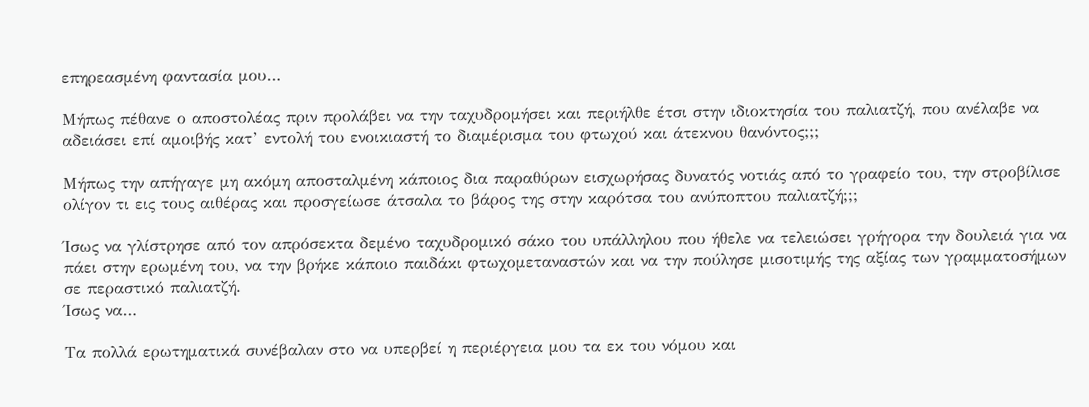επηρεασμένη φαντασία μου…

Μήπως πέθανε ο αποστολέας πριν προλάβει να την ταχυδρομήσει και περιήλθε έτσι στην ιδιοκτησία του παλιατζή, που ανέλαβε να αδειάσει επί αμοιβής κατ’ εντολή του ενοικιαστή το διαμέρισμα του φτωχού και άτεκνου θανόντος;;;

Μήπως την απήγαγε μη ακόμη αποσταλμένη κάποιος δια παραθύρων εισχωρήσας δυνατός νοτιάς από το γραφείο του, την στροβίλισε ολίγον τι εις τους αιθέρας και προσγείωσε άτσαλα το βάρος της στην καρότσα του ανύποπτου παλιατζή;;;

Ίσως να γλίστρησε από τον απρόσεκτα δεμένο ταχυδρομικό σάκο του υπάλληλου που ήθελε να τελειώσει γρήγορα την δουλειά για να πάει στην ερωμένη του, να την βρήκε κάποιο παιδάκι φτωχομεταναστών και να την πούλησε μισοτιμής της αξίας των γραμματοσήμων σε περαστικό παλιατζή.
Ίσως να…

Τα πολλά ερωτηματικά συνέβαλαν στο να υπερβεί η περιέργεια μου τα εκ του νόμου και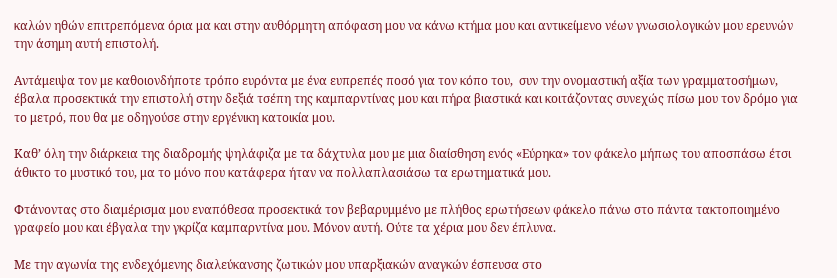καλών ηθών επιτρεπόμενα όρια μα και στην αυθόρμητη απόφαση μου να κάνω κτήμα μου και αντικείμενο νέων γνωσιολογικών μου ερευνών την άσημη αυτή επιστολή.

Αντάμειψα τον με καθοιονδήποτε τρόπο ευρόντα με ένα ευπρεπές ποσό για τον κόπο του,  συν την ονομαστική αξία των γραμματοσήμων, έβαλα προσεκτικά την επιστολή στην δεξιά τσέπη της καμπαρντίνας μου και πήρα βιαστικά και κοιτάζοντας συνεχώς πίσω μου τον δρόμο για το μετρό, που θα με οδηγούσε στην εργένικη κατοικία μου.

Καθ’ όλη την διάρκεια της διαδρομής ψηλάφιζα με τα δάχτυλα μου με μια διαίσθηση ενός «Εύρηκα» τον φάκελο μήπως του αποσπάσω έτσι άθικτο το μυστικό του, μα το μόνο που κατάφερα ήταν να πολλαπλασιάσω τα ερωτηματικά μου.

Φτάνοντας στο διαμέρισμα μου εναπόθεσα προσεκτικά τον βεβαρυμμένο με πλήθος ερωτήσεων φάκελο πάνω στο πάντα τακτοποιημένο γραφείο μου και έβγαλα την γκρίζα καμπαρντίνα μου. Μόνον αυτή. Ούτε τα χέρια μου δεν έπλυνα.

Με την αγωνία της ενδεχόμενης διαλεύκανσης ζωτικών μου υπαρξιακών αναγκών έσπευσα στο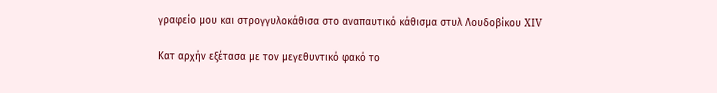γραφείο μου και στρογγυλοκάθισα στο αναπαυτικό κάθισμα στυλ Λουδοβίκου XIV

Κατ αρχήν εξέτασα με τον μεγεθυντικό φακό το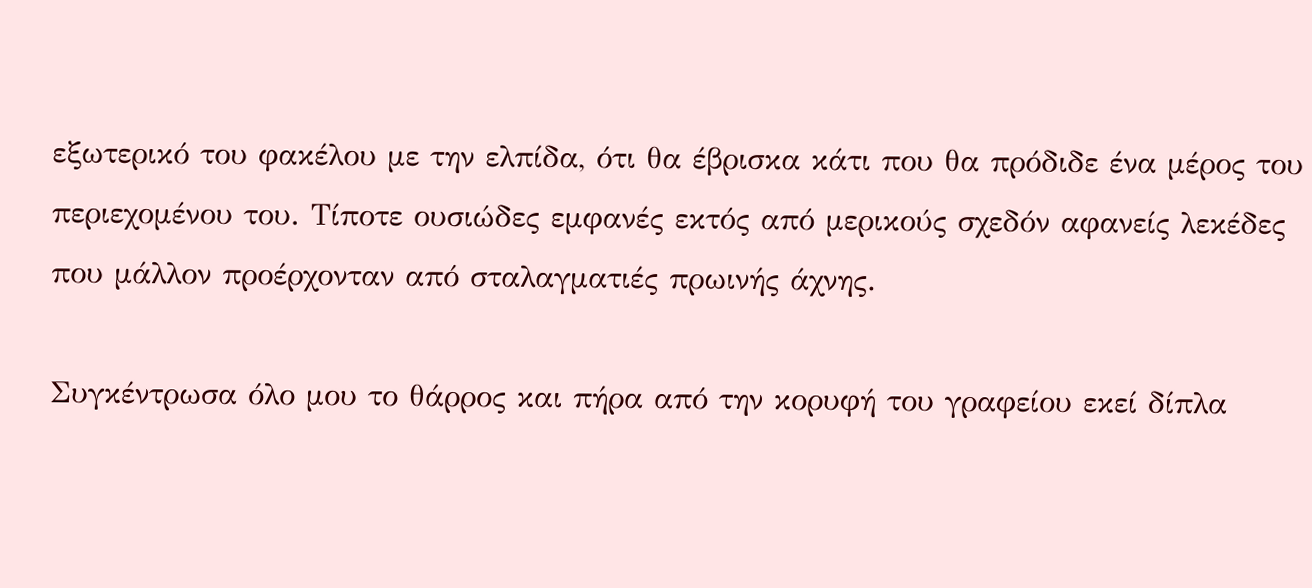εξωτερικό του φακέλου με την ελπίδα, ότι θα έβρισκα κάτι που θα πρόδιδε ένα μέρος του περιεχομένου του. Τίποτε ουσιώδες εμφανές εκτός από μερικούς σχεδόν αφανείς λεκέδες που μάλλον προέρχονταν από σταλαγματιές πρωινής άχνης.

Συγκέντρωσα όλο μου το θάρρος και πήρα από την κορυφή του γραφείου εκεί δίπλα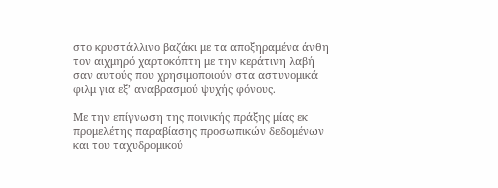στο κρυστάλλινο βαζάκι με τα αποξηραμένα άνθη τον αιχμηρό χαρτοκόπτη με την κεράτινη λαβή σαν αυτούς που χρησιμοποιούν στα αστυνομικά φιλμ για εξ’ αναβρασμού ψυχής φόνους.

Με την επίγνωση της ποινικής πράξης μίας εκ προμελέτης παραβίασης προσωπικών δεδομένων και του ταχυδρομικού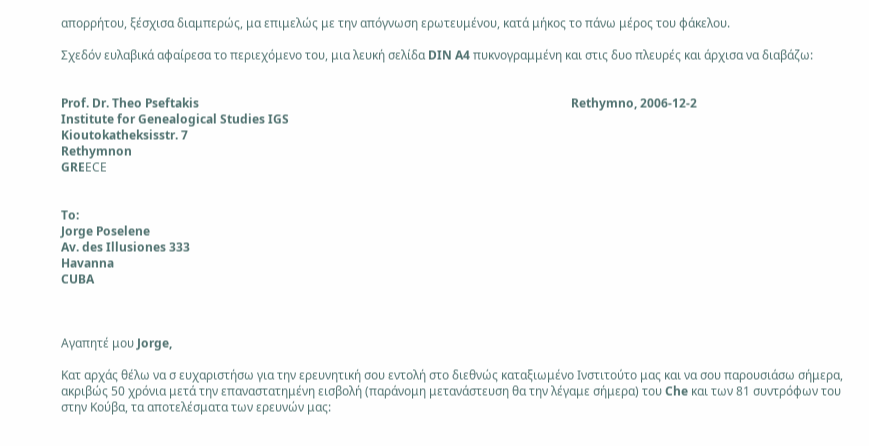απορρήτου, ξέσχισα διαμπερώς, μα επιμελώς με την απόγνωση ερωτευμένου, κατά μήκος το πάνω μέρος του φάκελου.

Σχεδόν ευλαβικά αφαίρεσα το περιεχόμενο του, μια λευκή σελίδα DIN A4 πυκνογραμμένη και στις δυο πλευρές και άρχισα να διαβάζω:


Prof. Dr. Theo Pseftakis                                                                                                                            Rethymno, 2006-12-2
Institute for Genealogical Studies IGS
Kioutokatheksisstr. 7
Rethymnon
GREΕCE


To:
Jorge Poselene
Av. des Illusiones 333
Havanna
CUBA



Αγαπητέ μου Jorge,

Κατ αρχάς θέλω να σ ευχαριστήσω για την ερευνητική σου εντολή στο διεθνώς καταξιωμένο Ινστιτούτο μας και να σου παρουσιάσω σήμερα, ακριβώς 50 χρόνια μετά την επαναστατημένη εισβολή (παράνομη μετανάστευση θα την λέγαμε σήμερα) του Che και των 81 συντρόφων του στην Κούβα, τα αποτελέσματα των ερευνών μας: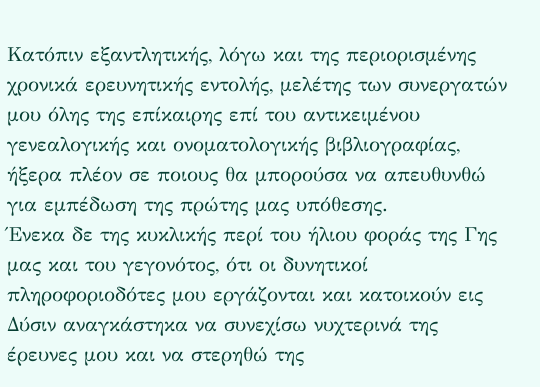Κατόπιν εξαντλητικής, λόγω και της περιορισμένης χρονικά ερευνητικής εντολής, μελέτης των συνεργατών μου όλης της επίκαιρης επί του αντικειμένου γενεαλογικής και ονοματολογικής βιβλιογραφίας, ήξερα πλέον σε ποιους θα μπορούσα να απευθυνθώ για εμπέδωση της πρώτης μας υπόθεσης.
Ένεκα δε της κυκλικής περί του ήλιου φοράς της Γης μας και του γεγονότος, ότι οι δυνητικοί πληροφοριοδότες μου εργάζονται και κατοικούν εις Δύσιν αναγκάστηκα να συνεχίσω νυχτερινά της έρευνες μου και να στερηθώ της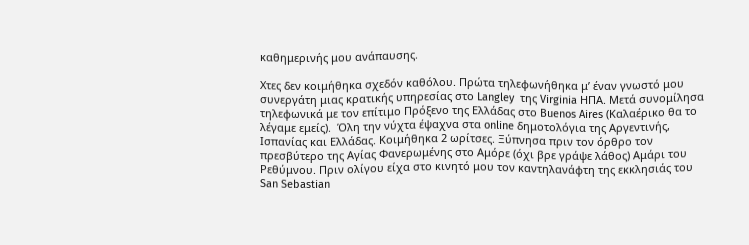καθημερινής μου ανάπαυσης.

Xτες δεν κοιμήθηκα σχεδόν καθόλου. Πρώτα τηλεφωνήθηκα μ’ έναν γνωστό μου συνεργάτη μιας κρατικής υπηρεσίας στο Langley  της Virginia ΗΠΑ. Μετά συνομίλησα τηλεφωνικά με τον επίτιμο Πρόξενο της Ελλάδας στο Buenos Aires (Καλαέρικο θα το λέγαμε εμείς).  Όλη την νύχτα έψαχνα στα online δημοτολόγια της Αργεντινής, Ισπανίας και Ελλάδας. Κοιμήθηκα 2 ωρίτσες. Ξύπνησα πριν τον όρθρο τον πρεσβύτερο της Αγίας Φανερωμένης στο Αμόρε (όχι βρε γράψε λάθος) Αμάρι του Ρεθύμνου. Πριν ολίγου είχα στο κινητό μου τον καντηλανάφτη της εκκλησιάς του San Sebastian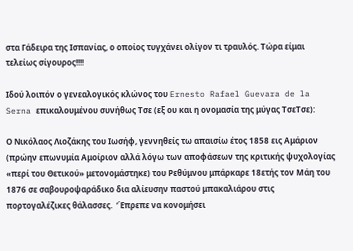στα Γάδειρα της Ισπανίας, ο οποίος τυγχάνει ολίγον τι τραυλός. Τώρα είμαι τελείως σίγουρος!!!!

Ιδού λοιπόν ο γενεαλογικός κλώνος του Ernesto Rafael Guevara de la Serna επικαλουμένου συνήθως Τσε (εξ ου και η ονομασία της μύγας ΤσεΤσε):

Ο Νικόλαος Λιοζάκης του Ιωσήφ, γεννηθείς τω απαισίω έτος 1858 εις Αμάριον (πρώην επωνυμία Αμοίριον αλλά λόγω των αποφάσεων της κριτικής ψυχολογίας «περί του Θετικού» μετονομάστηκε) του Ρεθύμνου μπάρκαρε 18ετής τον Μάη του 1876 σε σαβουροψαράδικο δια αλίευσην παστού μπακαλιάρου στις πορτογαλέζικες θάλασσες.  ‘Έπρεπε να κονομήσει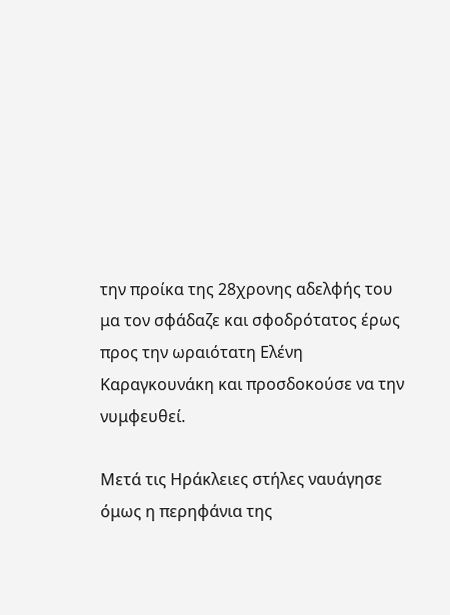την προίκα της 28χρονης αδελφής του μα τον σφάδαζε και σφοδρότατος έρως προς την ωραιότατη Ελένη Καραγκουνάκη και προσδοκούσε να την νυμφευθεί.

Μετά τις Ηράκλειες στήλες ναυάγησε όμως η περηφάνια της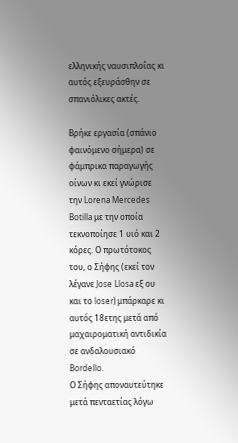ελληνικής ναυσιπλοΐας κι αυτός εξευράσθην σε σπανιόλικες ακτές.

Βρήκε εργασία (σπάνιο φαινόμενο σήμερα) σε φάμπρικα παραγωγής οίνων κι εκεί γνώρισε την Lorena Mercedes Botilla με την οποία τεκνοποίησε 1 υιό και 2 κόρες. Ο πρωτότοκος του, ο Σήφης (εκεί τον λέγανε Jose Llosa εξ ου και το loser) μπάρκαρε κι αυτός 18ετης μετά από μαχαιροματική αντιδικία σε ανδαλουσιακό Bordello.
Ο Σήφης αποναυτεύτηκε μετά πενταετίας λόγω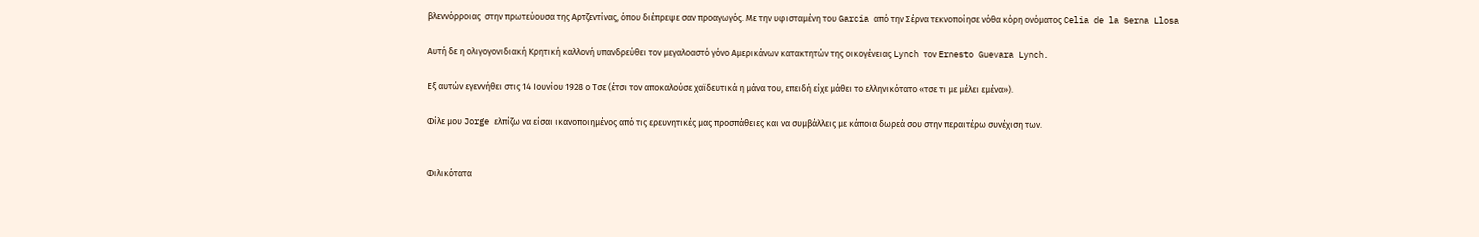βλεννόρροιας  στην πρωτεύουσα της Αρτζεντίνας, όπου διέπρεψε σαν προαγωγός. Με την υφισταμένη του Garcia από την Σέρνα τεκνοποίησε νόθα κόρη ονόματος Celia de la Serna Llosa

Αυτή δε η ολιγογονιδιακή Κρητική καλλονή υπανδρεύθει τον μεγαλοαστό γόνο Αμερικάνων κατακτητών της οικογένειας Lynch τον Ernesto Guevara Lynch.

Εξ αυτών εγεννήθει στις 14 Ιουνίου 1928 ο Τσε (έτσι τον αποκαλούσε χαϊδευτικά η μάνα του, επειδή είχε μάθει το ελληνικότατο «τσε τι με μέλει εμένα»).

Φίλε μου Jorge ελπίζω να είσαι ικανοποιημένος από τις ερευνητικές μας προσπάθειες και να συμβάλλεις με κάποια δωρεά σου στην περαιτέρω συνέχιση των.


Φιλικότατα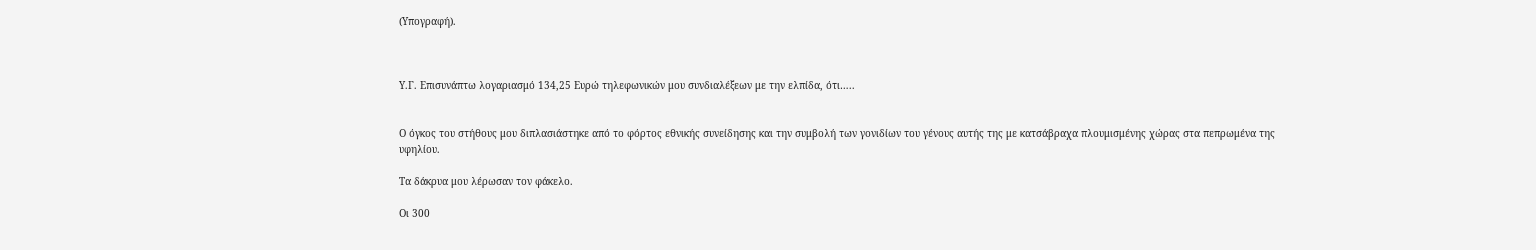(Υπογραφή).



Υ.Γ. Επισυνάπτω λογαριασμό 134,25 Ευρώ τηλεφωνικών μου συνδιαλέξεων με την ελπίδα, ότι…..


Ο όγκος του στήθους μου διπλασιάστηκε από το φόρτος εθνικής συνείδησης και την συμβολή των γονιδίων του γένους αυτής της με κατσάβραχα πλουμισμένης χώρας στα πεπρωμένα της υφηλίου.

Τα δάκρυα μου λέρωσαν τον φάκελο.

Οι 300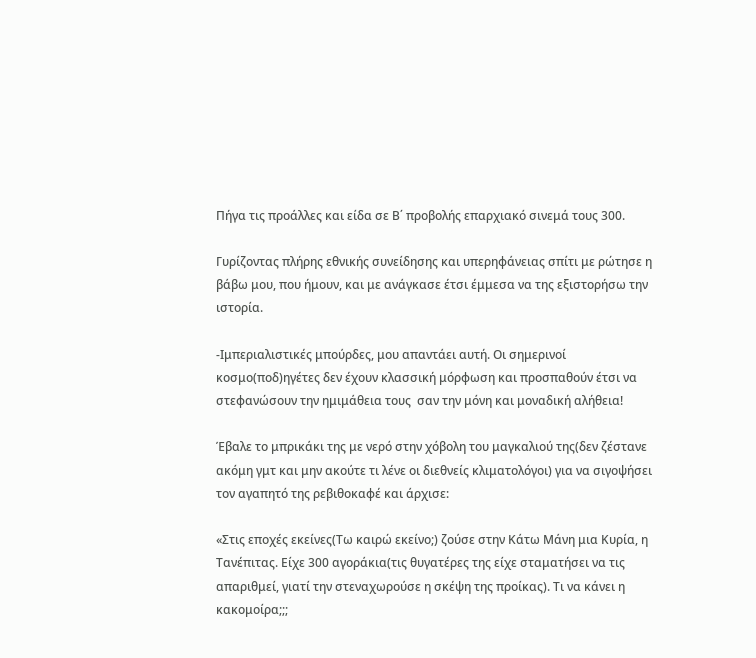Πήγα τις προάλλες και είδα σε Β΄ προβολής επαρχιακό σινεμά τους 300.

Γυρίζοντας πλήρης εθνικής συνείδησης και υπερηφάνειας σπίτι με ρώτησε η βάβω μου, που ήμουν, και με ανάγκασε έτσι έμμεσα να της εξιστορήσω την ιστορία.

-Ιμπεριαλιστικές μπούρδες, μου απαντάει αυτή. Οι σημερινοί κοσμο(ποδ)ηγέτες δεν έχουν κλασσική μόρφωση και προσπαθούν έτσι να στεφανώσουν την ημιμάθεια τους  σαν την μόνη και μοναδική αλήθεια!

Έβαλε το μπρικάκι της με νερό στην χόβολη του μαγκαλιού της(δεν ζέστανε ακόμη γμτ και μην ακούτε τι λένε οι διεθνείς κλιματολόγοι) για να σιγοψήσει τον αγαπητό της ρεβιθοκαφέ και άρχισε:

«Στις εποχές εκείνες(Τω καιρώ εκείνο;) ζούσε στην Κάτω Μάνη μια Κυρία, η Τανέπιτας. Είχε 300 αγοράκια(τις θυγατέρες της είχε σταματήσει να τις απαριθμεί, γιατί την στεναχωρούσε η σκέψη της προίκας). Τι να κάνει η κακομοίρα;;;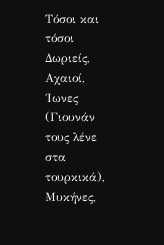Τόσοι και τόσοι Δωριείς, Αχαιοί, ΄Ιωνες (Γιουνάν τους λένε στα τουρκικά), Μυκήνες,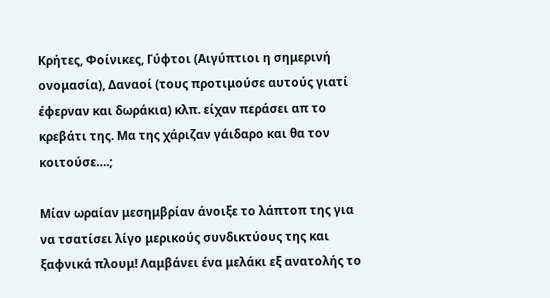Κρήτες, Φοίνικες, Γύφτοι (Αιγύπτιοι η σημερινή ονομασία), Δαναοί (τους προτιμούσε αυτούς γιατί έφερναν και δωράκια) κλπ. είχαν περάσει απ το κρεβάτι της. Μα της χάριζαν γάιδαρο και θα τον κοιτούσε….;

Μίαν ωραίαν μεσημβρίαν άνοιξε το λάπτοπ της για να τσατίσει λίγο μερικούς συνδικτύους της και ξαφνικά πλουμ! Λαμβάνει ένα μελάκι εξ ανατολής το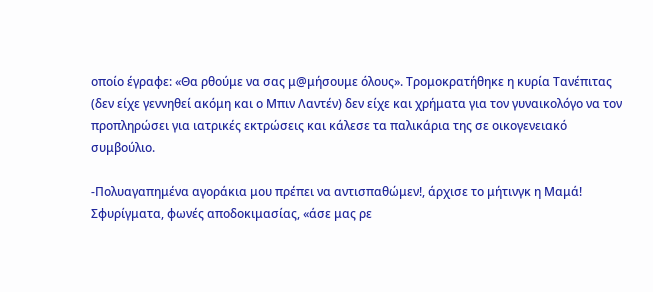οποίο έγραφε: «Θα ρθούμε να σας μ@μήσουμε όλους». Τρομοκρατήθηκε η κυρία Τανέπιτας (δεν είχε γεννηθεί ακόμη και ο Μπιν Λαντέν) δεν είχε και χρήματα για τον γυναικολόγο να τον προπληρώσει για ιατρικές εκτρώσεις και κάλεσε τα παλικάρια της σε οικογενειακό συμβούλιο.

-Πολυαγαπημένα αγοράκια μου πρέπει να αντισπαθώμεν!, άρχισε το μήτινγκ η Μαμά!
Σφυρίγματα, φωνές αποδοκιμασίας, «άσε μας ρε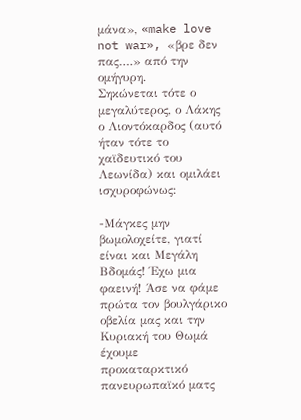μάνα», «make love not war», «βρε δεν πας….» από την ομήγυρη.
Σηκώνεται τότε ο μεγαλύτερος, ο Λάκης ο Λιοντόκαρδος (αυτό ήταν τότε το χαϊδευτικό του Λεωνίδα) και ομιλάει ισχυροφώνως:

-Μάγκες μην βωμολοχείτε, γιατί είναι και Μεγάλη Βδομάς! Έχω μια φαεινή! Άσε να φάμε πρώτα τον βουλγάρικο οβελία μας και την Κυριακή του Θωμά έχουμε προκαταρκτικό πανευρωπαϊκό ματς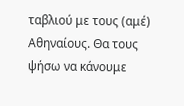ταβλιού με τους (αμέ) Αθηναίους. Θα τους ψήσω να κάνουμε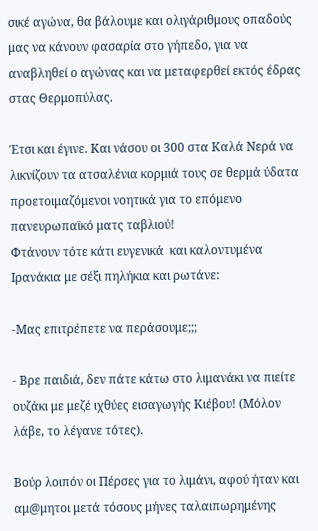σικέ αγώνα, θα βάλουμε και ολιγάριθμους οπαδούς μας να κάνουν φασαρία στο γήπεδο, για να αναβληθεί ο αγώνας και να μεταφερθεί εκτός έδρας στας Θερμοπύλας.

Έτσι και έγινε. Και νάσου οι 300 στα Καλά Νερά να λικνίζουν τα ατσαλένια κορμιά τους σε θερμά ύδατα προετοιμαζόμενοι νοητικά για το επόμενο πανευρωπαϊκό ματς ταβλιού!
Φτάνουν τότε κάτι ευγενικά  και καλοντυμένα Ιρανάκια με σέξι πηλήκια και ρωτάνε:

-Μας επιτρέπετε να περάσουμε;;;

- Βρε παιδιά, δεν πάτε κάτω στο λιμανάκι να πιείτε ουζάκι με μεζέ ιχθύες εισαγωγής Κιέβου! (Μόλον λάβε, το λέγανε τότες).

Βούρ λοιπόν οι Πέρσες για το λιμάνι, αφού ήταν και αμ@μητοι μετά τόσους μήνες ταλαιπωρημένης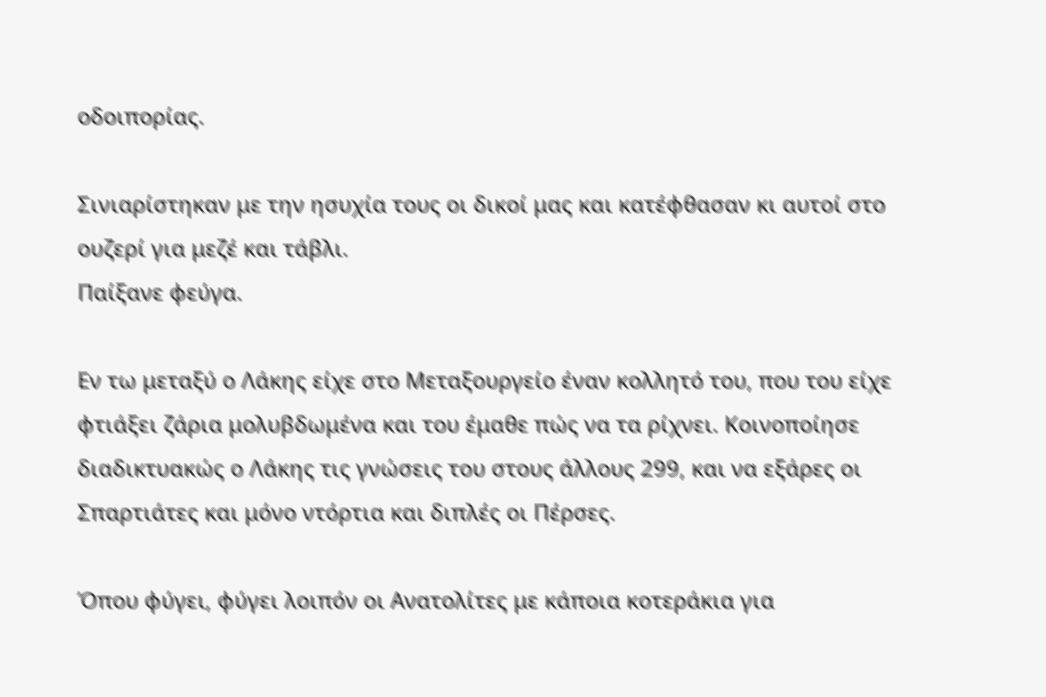οδοιπορίας.

Σινιαρίστηκαν με την ησυχία τους οι δικοί μας και κατέφθασαν κι αυτοί στο ουζερί για μεζέ και τάβλι.
Παίξανε φεύγα.

Εν τω μεταξύ ο Λάκης είχε στο Μεταξουργείο έναν κολλητό του, που του είχε φτιάξει ζάρια μολυβδωμένα και του έμαθε πώς να τα ρίχνει. Κοινοποίησε διαδικτυακώς ο Λάκης τις γνώσεις του στους άλλους 299, και να εξάρες οι Σπαρτιάτες και μόνο ντόρτια και διπλές οι Πέρσες.

Όπου φύγει, φύγει λοιπόν οι Ανατολίτες με κάποια κοτεράκια για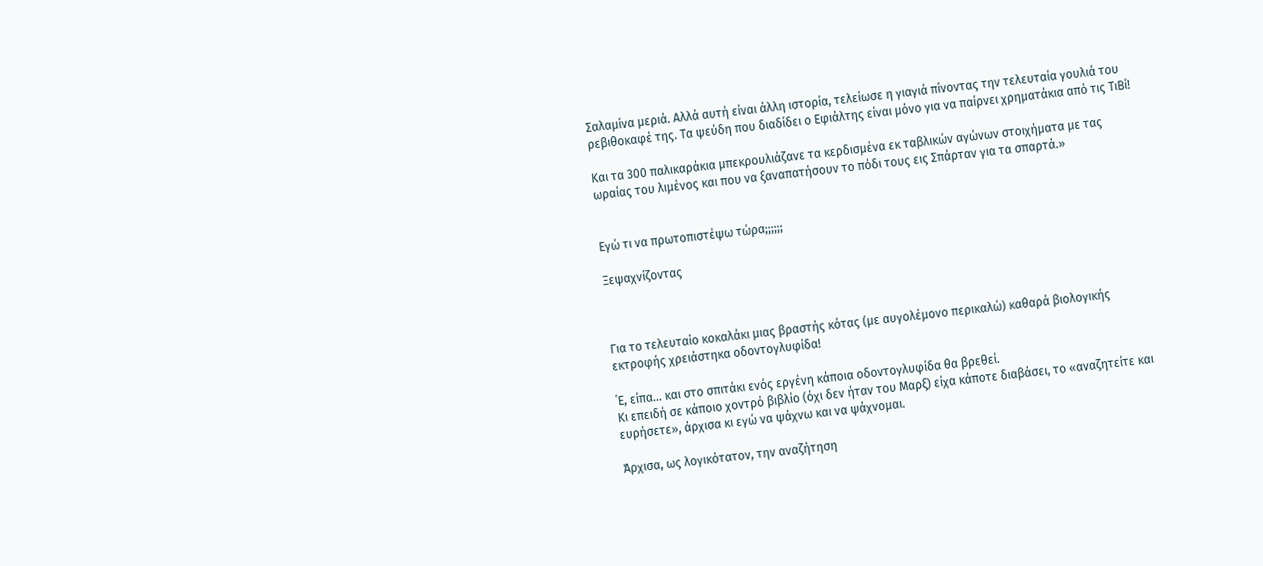Σαλαμίνα μεριά. Αλλά αυτή είναι άλλη ιστορία, τελείωσε η γιαγιά πίνοντας την τελευταία γουλιά του ρεβιθοκαφέ της. Τα ψεύδη που διαδίδει ο Εφιάλτης είναι μόνο για να παίρνει χρηματάκια από τις ΤιΒί!

Και τα 300 παλικαράκια μπεκρουλιάζανε τα κερδισμένα εκ ταβλικών αγώνων στοιχήματα με τας ωραίας του λιμένος και που να ξαναπατήσουν το πόδι τους εις Σπάρταν για τα σπαρτά.»


Εγώ τι να πρωτοπιστέψω τώρα;;;;;;

Ξεψαχνίζοντας



Για το τελευταίο κοκαλάκι μιας βραστής κότας (με αυγολέμονο περικαλώ) καθαρά βιολογικής εκτροφής χρειάστηκα οδοντογλυφίδα!

΄Ε, είπα… και στο σπιτάκι ενός εργένη κάποια οδοντογλυφίδα θα βρεθεί.
Κι επειδή σε κάποιο χοντρό βιβλίο (όχι δεν ήταν του Μαρξ) είχα κάποτε διαβάσει, το «αναζητείτε και ευρήσετε», άρχισα κι εγώ να ψάχνω και να ψάχνομαι.

Άρχισα, ως λογικότατον, την αναζήτηση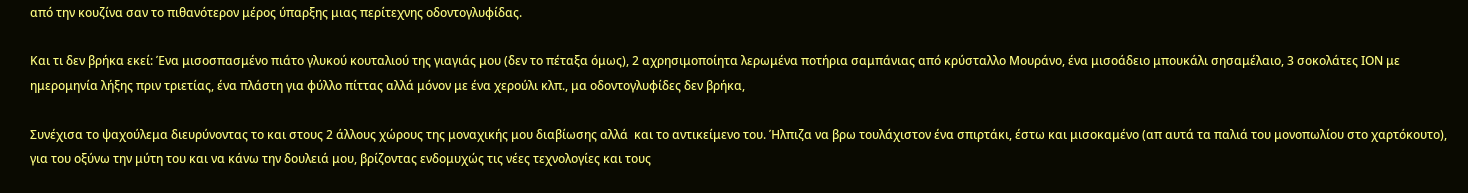από την κουζίνα σαν το πιθανότερον μέρος ύπαρξης μιας περίτεχνης οδοντογλυφίδας.

Και τι δεν βρήκα εκεί: Ένα μισοσπασμένο πιάτο γλυκού κουταλιού της γιαγιάς μου (δεν το πέταξα όμως), 2 αχρησιμοποίητα λερωμένα ποτήρια σαμπάνιας από κρύσταλλο Μουράνο, ένα μισοάδειο μπουκάλι σησαμέλαιο, 3 σοκολάτες ΙΟΝ με ημερομηνία λήξης πριν τριετίας, ένα πλάστη για φύλλο πίττας αλλά μόνον με ένα χερούλι κλπ., μα οδοντογλυφίδες δεν βρήκα,

Συνέχισα τo ψαχούλεμα διευρύνοντας το και στους 2 άλλους χώρους της μοναχικής μου διαβίωσης αλλά  και το αντικείμενο του. Ήλπιζα να βρω τουλάχιστον ένα σπιρτάκι, έστω και μισοκαμένο (απ αυτά τα παλιά του μονοπωλίου στο χαρτόκουτο), για του οξύνω την μύτη του και να κάνω την δουλειά μου, βρίζοντας ενδομυχώς τις νέες τεχνολογίες και τους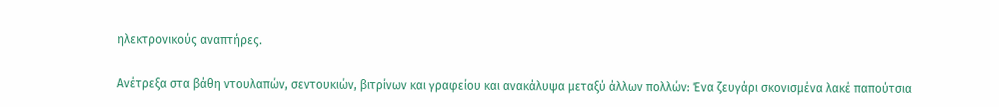ηλεκτρονικούς αναπτήρες.

Ανέτρεξα στα βάθη ντουλαπών, σεντουκιών, βιτρίνων και γραφείου και ανακάλυψα μεταξύ άλλων πολλών: Ένα ζευγάρι σκονισμένα λακέ παπούτσια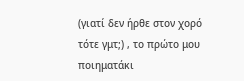(γιατί δεν ήρθε στον χορό τότε γμτ;) , το πρώτο μου ποιηματάκι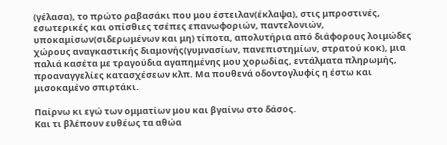(γέλασα), το πρώτο ραβασάκι που μου έστειλαν(έκλαψα), στις μπροστινές, εσωτερικές και οπίσθιες τσέπες επανωφοριών, παντελονιών, υποκαμίσων(σιδερωμένων και μη) τίποτα, απολυτήρια από διάφορους λοιμώδες χώρους αναγκαστικής διαμονής(γυμνασίων, πανεπιστημίων, στρατού κοκ), μια παλιά κασέτα με τραγούδια αγαπημένης μου χορωδίας, εντάλματα πληρωμής, προαναγγελίες κατασχέσεων κλπ. Μα πουθενά οδοντογλυφίς η έστω και μισοκαμένο σπιρτάκι.

Παίρνω κι εγώ των ομματίων μου και βγαίνω στο δάσος.
Και τι βλέπουν ευθέως τα αθώα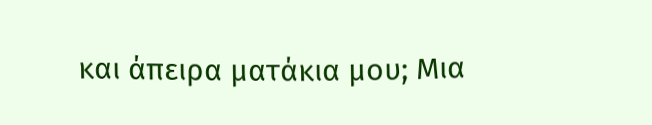και άπειρα ματάκια μου; Μια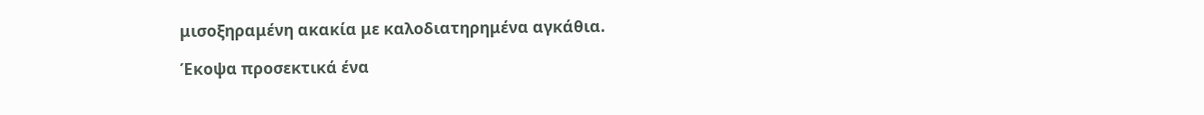μισοξηραμένη ακακία με καλοδιατηρημένα αγκάθια.

Έκοψα προσεκτικά ένα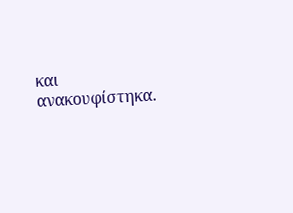και ανακουφίστηκα.